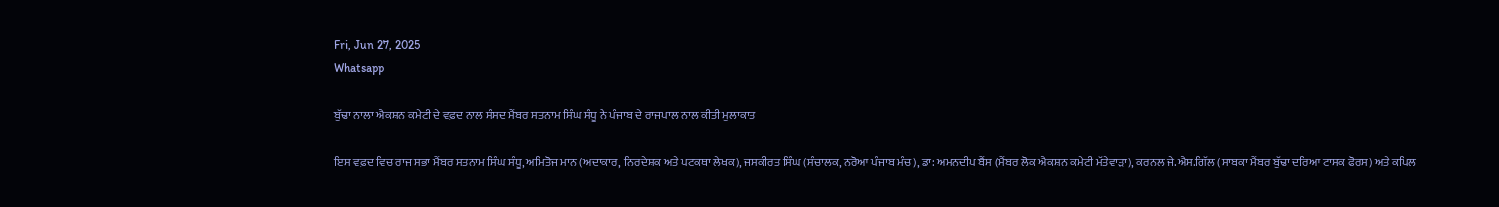Fri, Jun 27, 2025
Whatsapp

ਬੁੱਢਾ ਨਾਲਾ ਐਕਸ਼ਨ ਕਮੇਟੀ ਦੇ ਵਫ਼ਦ ਨਾਲ ਸੰਸਦ ਮੈਂਬਰ ਸਤਨਾਮ ਸਿੰਘ ਸੰਧੂ ਨੇ ਪੰਜਾਬ ਦੇ ਰਾਜਪਾਲ ਨਾਲ ਕੀਤੀ ਮੁਲਾਕਾਤ

ਇਸ ਵਫ਼ਦ ਵਿਚ ਰਾਜ ਸਭਾ ਮੈਂਬਰ ਸਤਨਾਮ ਸਿੰਘ ਸੰਧੂ, ਅਮਿਤੋਜ ਮਾਨ (ਅਦਾਕਾਰ, ਨਿਰਦੇਸ਼ਕ ਅਤੇ ਪਟਕਥਾ ਲੇਖਕ), ਜਸਕੀਰਤ ਸਿੰਘ (ਸੰਚਾਲਕ, ਨਰੋਆ ਪੰਜਾਬ ਮੰਚ), ਡਾ: ਅਮਨਦੀਪ ਬੈਂਸ (ਮੈਂਬਰ ਲੋਕ ਐਕਸ਼ਨ ਕਮੇਟੀ ਮੱਤੇਵਾੜਾ), ਕਰਨਲ ਜੇ.ਐਸ.ਗਿੱਲ (ਸਾਬਕਾ ਮੈਂਬਰ ਬੁੱਢਾ ਦਰਿਆ ਟਾਸਕ ਫੋਰਸ) ਅਤੇ ਕਪਿਲ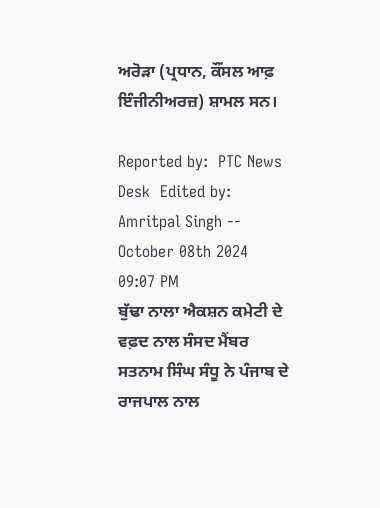ਅਰੋੜਾ (ਪ੍ਰਧਾਨ, ਕੌਂਸਲ ਆਫ਼ ਇੰਜੀਨੀਅਰਜ਼) ਸ਼ਾਮਲ ਸਨ।

Reported by:  PTC News Desk  Edited by:  Amritpal Singh -- October 08th 2024 09:07 PM
ਬੁੱਢਾ ਨਾਲਾ ਐਕਸ਼ਨ ਕਮੇਟੀ ਦੇ ਵਫ਼ਦ ਨਾਲ ਸੰਸਦ ਮੈਂਬਰ ਸਤਨਾਮ ਸਿੰਘ ਸੰਧੂ ਨੇ ਪੰਜਾਬ ਦੇ ਰਾਜਪਾਲ ਨਾਲ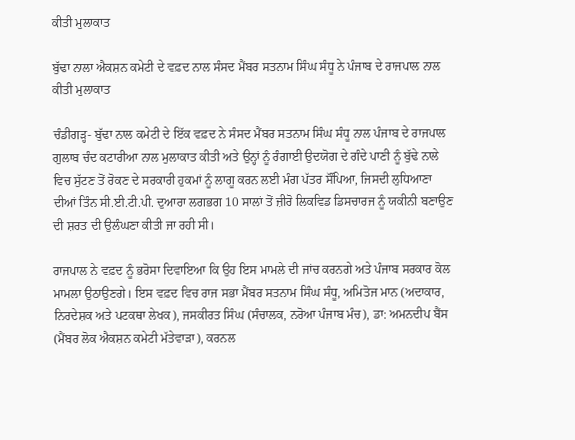ਕੀਤੀ ਮੁਲਾਕਾਤ

ਬੁੱਢਾ ਨਾਲਾ ਐਕਸ਼ਨ ਕਮੇਟੀ ਦੇ ਵਫ਼ਦ ਨਾਲ ਸੰਸਦ ਮੈਂਬਰ ਸਤਨਾਮ ਸਿੰਘ ਸੰਧੂ ਨੇ ਪੰਜਾਬ ਦੇ ਰਾਜਪਾਲ ਨਾਲ ਕੀਤੀ ਮੁਲਾਕਾਤ

ਚੰਡੀਗੜ੍ਹ- ਬੁੱਢਾ ਨਾਲ ਕਮੇਟੀ ਦੇ ਇੱਕ ਵਫ਼ਦ ਨੇ ਸੰਸਦ ਮੈਂਬਰ ਸਤਨਾਮ ਸਿੰਘ ਸੰਧੂ ਨਾਲ ਪੰਜਾਬ ਦੇ ਰਾਜਪਾਲ ਗੁਲਾਬ ਚੰਦ ਕਟਾਰੀਆ ਨਾਲ ਮੁਲਾਕਾਤ ਕੀਤੀ ਅਤੇ ਉਨ੍ਹਾਂ ਨੂੰ ਰੰਗਾਈ ਉਦਯੋਗ ਦੇ ਗੰਦੇ ਪਾਣੀ ਨੂੰ ਬੁੱਢੇ ਨਾਲੇ ਵਿਚ ਸੁੱਟਣ ਤੋਂ ਰੋਕਣ ਦੇ ਸਰਕਾਰੀ ਹੁਕਮਾਂ ਨੂੰ ਲਾਗੂ ਕਰਨ ਲਈ ਮੰਗ ਪੱਤਰ ਸੌਂਪਿਆ, ਜਿਸਦੀ ਲੁਧਿਆਣਾ ਦੀਆਂ ਤਿੰਨ ਸੀ.ਈ.ਟੀ.ਪੀ. ਦੁਆਰਾ ਲਗਭਗ 10 ਸਾਲਾਂ ਤੋਂ ਜ਼ੀਰੋ ਲਿਕਵਿਡ ਡਿਸਚਾਰਜ ਨੂੰ ਯਕੀਨੀ ਬਣਾਉਣ ਦੀ ਸ਼ਰਤ ਦੀ ਉਲੰਘਣਾ ਕੀਤੀ ਜਾ ਰਹੀ ਸੀ।

ਰਾਜਪਾਲ ਨੇ ਵਫ਼ਦ ਨੂੰ ਭਰੋਸਾ ਦਿਵਾਇਆ ਕਿ ਉਹ ਇਸ ਮਾਮਲੇ ਦੀ ਜਾਂਚ ਕਰਨਗੇ ਅਤੇ ਪੰਜਾਬ ਸਰਕਾਰ ਕੋਲ ਮਾਮਲਾ ਉਠਾਉਣਗੇ। ਇਸ ਵਫ਼ਦ ਵਿਚ ਰਾਜ ਸਭਾ ਮੈਂਬਰ ਸਤਨਾਮ ਸਿੰਘ ਸੰਧੂ, ਅਮਿਤੋਜ ਮਾਨ (ਅਦਾਕਾਰ, ਨਿਰਦੇਸ਼ਕ ਅਤੇ ਪਟਕਥਾ ਲੇਖਕ), ਜਸਕੀਰਤ ਸਿੰਘ (ਸੰਚਾਲਕ, ਨਰੋਆ ਪੰਜਾਬ ਮੰਚ), ਡਾ: ਅਮਨਦੀਪ ਬੈਂਸ (ਮੈਂਬਰ ਲੋਕ ਐਕਸ਼ਨ ਕਮੇਟੀ ਮੱਤੇਵਾੜਾ), ਕਰਨਲ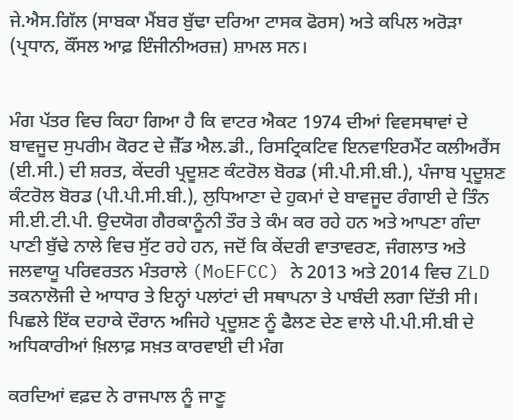ਜੇ.ਐਸ.ਗਿੱਲ (ਸਾਬਕਾ ਮੈਂਬਰ ਬੁੱਢਾ ਦਰਿਆ ਟਾਸਕ ਫੋਰਸ) ਅਤੇ ਕਪਿਲ ਅਰੋੜਾ (ਪ੍ਰਧਾਨ, ਕੌਂਸਲ ਆਫ਼ ਇੰਜੀਨੀਅਰਜ਼) ਸ਼ਾਮਲ ਸਨ।


ਮੰਗ ਪੱਤਰ ਵਿਚ ਕਿਹਾ ਗਿਆ ਹੈ ਕਿ ਵਾਟਰ ਐਕਟ 1974 ਦੀਆਂ ਵਿਵਸਥਾਵਾਂ ਦੇ ਬਾਵਜੂਦ ਸੁਪਰੀਮ ਕੋਰਟ ਦੇ ਜ਼ੈੱਡ ਐਲ.ਡੀ., ਰਿਸਟ੍ਰਿਕਟਿਵ ਇਨਵਾਇਰਮੈਂਟ ਕਲੀਅਰੈਂਸ (ਈ.ਸੀ.) ਦੀ ਸ਼ਰਤ, ਕੇਂਦਰੀ ਪ੍ਰਦੂਸ਼ਣ ਕੰਟਰੋਲ ਬੋਰਡ (ਸੀ.ਪੀ.ਸੀ.ਬੀ.), ਪੰਜਾਬ ਪ੍ਰਦੂਸ਼ਣ ਕੰਟਰੋਲ ਬੋਰਡ (ਪੀ.ਪੀ.ਸੀ.ਬੀ.), ਲੁਧਿਆਣਾ ਦੇ ਹੁਕਮਾਂ ਦੇ ਬਾਵਜੂਦ ਰੰਗਾਈ ਦੇ ਤਿੰਨ ਸੀ.ਈ.ਟੀ.ਪੀ. ਉਦਯੋਗ ਗੈਰਕਾਨੂੰਨੀ ਤੌਰ ਤੇ ਕੰਮ ਕਰ ਰਹੇ ਹਨ ਅਤੇ ਆਪਣਾ ਗੰਦਾ ਪਾਣੀ ਬੁੱਢੇ ਨਾਲੇ ਵਿਚ ਸੁੱਟ ਰਹੇ ਹਨ, ਜਦੋਂ ਕਿ ਕੇਂਦਰੀ ਵਾਤਾਵਰਣ, ਜੰਗਲਾਤ ਅਤੇ ਜਲਵਾਯੂ ਪਰਿਵਰਤਨ ਮੰਤਰਾਲੇ (MoEFCC) ਨੇ 2013 ਅਤੇ 2014 ਵਿਚ ZLD ਤਕਨਾਲੋਜੀ ਦੇ ਆਧਾਰ ਤੇ ਇਨ੍ਹਾਂ ਪਲਾਂਟਾਂ ਦੀ ਸਥਾਪਨਾ ਤੇ ਪਾਬੰਦੀ ਲਗਾ ਦਿੱਤੀ ਸੀ। ਪਿਛਲੇ ਇੱਕ ਦਹਾਕੇ ਦੌਰਾਨ ਅਜਿਹੇ ਪ੍ਰਦੂਸ਼ਣ ਨੂੰ ਫੈਲਣ ਦੇਣ ਵਾਲੇ ਪੀ.ਪੀ.ਸੀ.ਬੀ ਦੇ ਅਧਿਕਾਰੀਆਂ ਖ਼ਿਲਾਫ਼ ਸਖ਼ਤ ਕਾਰਵਾਈ ਦੀ ਮੰਗ

ਕਰਦਿਆਂ ਵਫ਼ਦ ਨੇ ਰਾਜਪਾਲ ਨੂੰ ਜਾਣੂ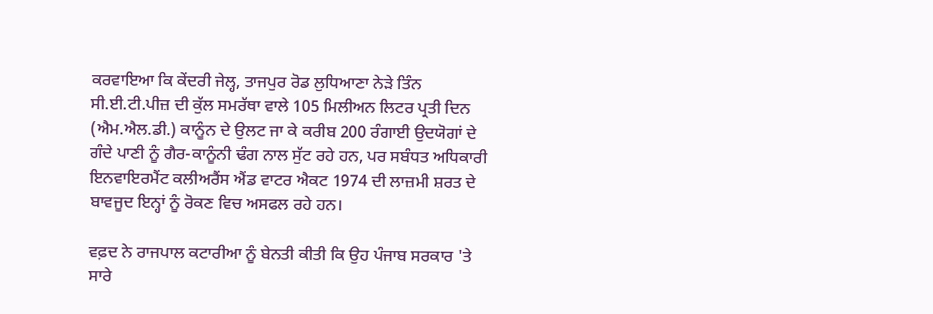ਕਰਵਾਇਆ ਕਿ ਕੇਂਦਰੀ ਜੇਲ੍ਹ, ਤਾਜਪੁਰ ਰੋਡ ਲੁਧਿਆਣਾ ਨੇੜੇ ਤਿੰਨ ਸੀ.ਈ.ਟੀ.ਪੀਜ਼ ਦੀ ਕੁੱਲ ਸਮਰੱਥਾ ਵਾਲੇ 105 ਮਿਲੀਅਨ ਲਿਟਰ ਪ੍ਰਤੀ ਦਿਨ (ਐਮ.ਐਲ.ਡੀ.) ਕਾਨੂੰਨ ਦੇ ਉਲਟ ਜਾ ਕੇ ਕਰੀਬ 200 ਰੰਗਾਈ ਉਦਯੋਗਾਂ ਦੇ ਗੰਦੇ ਪਾਣੀ ਨੂੰ ਗੈਰ-ਕਾਨੂੰਨੀ ਢੰਗ ਨਾਲ ਸੁੱਟ ਰਹੇ ਹਨ, ਪਰ ਸਬੰਧਤ ਅਧਿਕਾਰੀ ਇਨਵਾਇਰਮੈਂਟ ਕਲੀਅਰੈਂਸ ਐਂਡ ਵਾਟਰ ਐਕਟ 1974 ਦੀ ਲਾਜ਼ਮੀ ਸ਼ਰਤ ਦੇ ਬਾਵਜੂਦ ਇਨ੍ਹਾਂ ਨੂੰ ਰੋਕਣ ਵਿਚ ਅਸਫਲ ਰਹੇ ਹਨ।

ਵਫ਼ਦ ਨੇ ਰਾਜਪਾਲ ਕਟਾਰੀਆ ਨੂੰ ਬੇਨਤੀ ਕੀਤੀ ਕਿ ਉਹ ਪੰਜਾਬ ਸਰਕਾਰ 'ਤੇ ਸਾਰੇ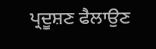ਪ੍ਰਦੂਸ਼ਣ ਫੈਲਾਉਣ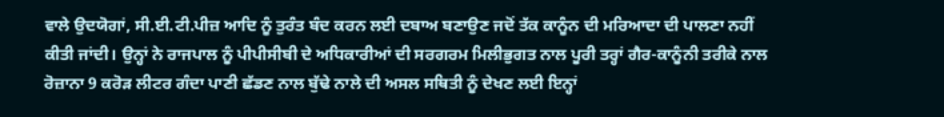ਵਾਲੇ ਉਦਯੋਗਾਂ, ਸੀ.ਈ.ਟੀ.ਪੀਜ਼ ਆਦਿ ਨੂੰ ਤੁਰੰਤ ਬੰਦ ਕਰਨ ਲਈ ਦਬਾਅ ਬਣਾਉਣ ਜਦੋਂ ਤੱਕ ਕਾਨੂੰਨ ਦੀ ਮਰਿਆਦਾ ਦੀ ਪਾਲਣਾ ਨਹੀਂ ਕੀਤੀ ਜਾਂਦੀ। ਉਨ੍ਹਾਂ ਨੇ ਰਾਜਪਾਲ ਨੂੰ ਪੀਪੀਸੀਬੀ ਦੇ ਅਧਿਕਾਰੀਆਂ ਦੀ ਸਰਗਰਮ ਮਿਲੀਭੁਗਤ ਨਾਲ ਪੂਰੀ ਤਰ੍ਹਾਂ ਗੈਰ-ਕਾਨੂੰਨੀ ਤਰੀਕੇ ਨਾਲ ਰੋਜ਼ਾਨਾ 9 ਕਰੋੜ ਲੀਟਰ ਗੰਦਾ ਪਾਣੀ ਛੱਡਣ ਨਾਲ ਬੁੱਢੇ ਨਾਲੇ ਦੀ ਅਸਲ ਸਥਿਤੀ ਨੂੰ ਦੇਖਣ ਲਈ ਇਨ੍ਹਾਂ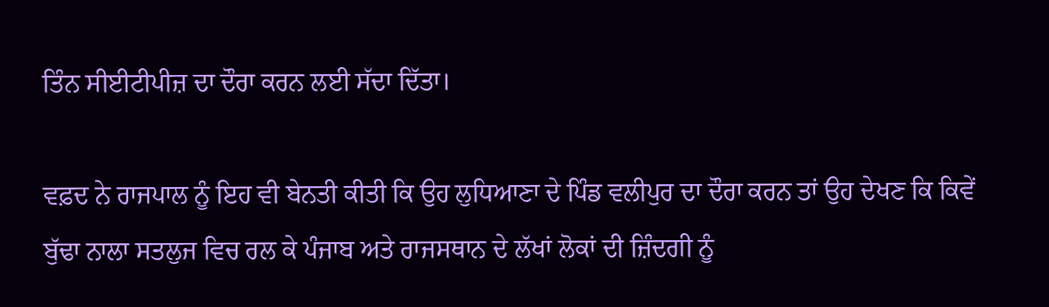ਤਿੰਨ ਸੀਈਟੀਪੀਜ਼ ਦਾ ਦੌਰਾ ਕਰਨ ਲਈ ਸੱਦਾ ਦਿੱਤਾ।

ਵਫ਼ਦ ਨੇ ਰਾਜਪਾਲ ਨੂੰ ਇਹ ਵੀ ਬੇਨਤੀ ਕੀਤੀ ਕਿ ਉਹ ਲੁਧਿਆਣਾ ਦੇ ਪਿੰਡ ਵਲੀਪੁਰ ਦਾ ਦੌਰਾ ਕਰਨ ਤਾਂ ਉਹ ਦੇਖਣ ਕਿ ਕਿਵੇਂ ਬੁੱਢਾ ਨਾਲਾ ਸਤਲੁਜ ਵਿਚ ਰਲ ਕੇ ਪੰਜਾਬ ਅਤੇ ਰਾਜਸਥਾਨ ਦੇ ਲੱਖਾਂ ਲੋਕਾਂ ਦੀ ਜ਼ਿੰਦਗੀ ਨੂੰ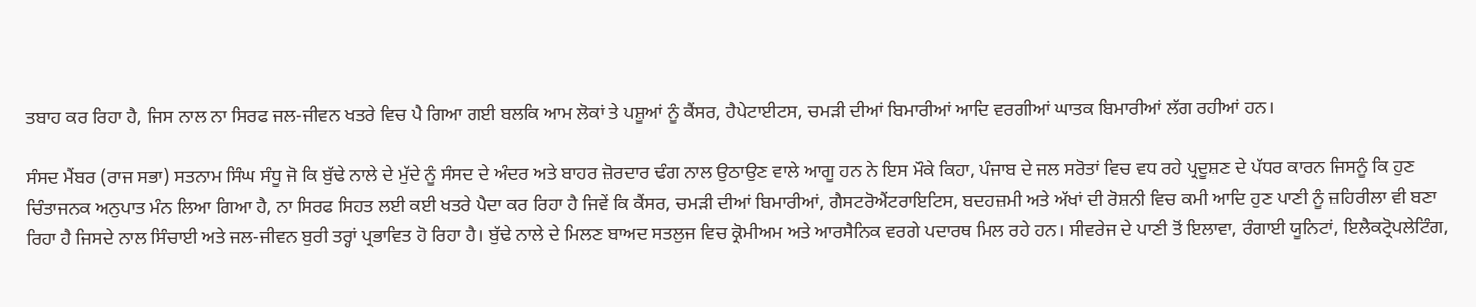ਤਬਾਹ ਕਰ ਰਿਹਾ ਹੈ, ਜਿਸ ਨਾਲ ਨਾ ਸਿਰਫ ਜਲ-ਜੀਵਨ ਖਤਰੇ ਵਿਚ ਪੈ ਗਿਆ ਗਈ ਬਲਕਿ ਆਮ ਲੋਕਾਂ ਤੇ ਪਸ਼ੂਆਂ ਨੂੰ ਕੈਂਸਰ, ਹੈਪੇਟਾਈਟਸ, ਚਮੜੀ ਦੀਆਂ ਬਿਮਾਰੀਆਂ ਆਦਿ ਵਰਗੀਆਂ ਘਾਤਕ ਬਿਮਾਰੀਆਂ ਲੱਗ ਰਹੀਆਂ ਹਨ।

ਸੰਸਦ ਮੈਂਬਰ (ਰਾਜ ਸਭਾ) ਸਤਨਾਮ ਸਿੰਘ ਸੰਧੂ ਜੋ ਕਿ ਬੁੱਢੇ ਨਾਲੇ ਦੇ ਮੁੱਦੇ ਨੂੰ ਸੰਸਦ ਦੇ ਅੰਦਰ ਅਤੇ ਬਾਹਰ ਜ਼ੋਰਦਾਰ ਢੰਗ ਨਾਲ ਉਠਾਉਣ ਵਾਲੇ ਆਗੂ ਹਨ ਨੇ ਇਸ ਮੌਕੇ ਕਿਹਾ, ਪੰਜਾਬ ਦੇ ਜਲ ਸਰੋਤਾਂ ਵਿਚ ਵਧ ਰਹੇ ਪ੍ਰਦੂਸ਼ਣ ਦੇ ਪੱਧਰ ਕਾਰਨ ਜਿਸਨੂੰ ਕਿ ਹੁਣ ਚਿੰਤਾਜਨਕ ਅਨੁਪਾਤ ਮੰਨ ਲਿਆ ਗਿਆ ਹੈ, ਨਾ ਸਿਰਫ ਸਿਹਤ ਲਈ ਕਈ ਖਤਰੇ ਪੈਦਾ ਕਰ ਰਿਹਾ ਹੈ ਜਿਵੇਂ ਕਿ ਕੈਂਸਰ, ਚਮੜੀ ਦੀਆਂ ਬਿਮਾਰੀਆਂ, ਗੈਸਟਰੋਐਂਟਰਾਇਟਿਸ, ਬਦਹਜ਼ਮੀ ਅਤੇ ਅੱਖਾਂ ਦੀ ਰੋਸ਼ਨੀ ਵਿਚ ਕਮੀ ਆਦਿ ਹੁਣ ਪਾਣੀ ਨੂੰ ਜ਼ਹਿਰੀਲਾ ਵੀ ਬਣਾ ਰਿਹਾ ਹੈ ਜਿਸਦੇ ਨਾਲ ਸਿੰਚਾਈ ਅਤੇ ਜਲ-ਜੀਵਨ ਬੁਰੀ ਤਰ੍ਹਾਂ ਪ੍ਰਭਾਵਿਤ ਹੋ ਰਿਹਾ ਹੈ। ਬੁੱਢੇ ਨਾਲੇ ਦੇ ਮਿਲਣ ਬਾਅਦ ਸਤਲੁਜ ਵਿਚ ਕ੍ਰੋਮੀਅਮ ਅਤੇ ਆਰਸੈਨਿਕ ਵਰਗੇ ਪਦਾਰਥ ਮਿਲ ਰਹੇ ਹਨ। ਸੀਵਰੇਜ ਦੇ ਪਾਣੀ ਤੋਂ ਇਲਾਵਾ, ਰੰਗਾਈ ਯੂਨਿਟਾਂ, ਇਲੈਕਟ੍ਰੋਪਲੇਟਿੰਗ,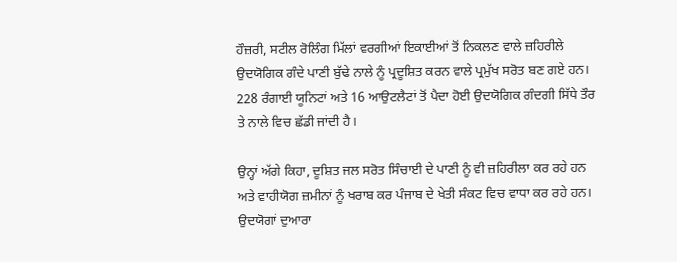ਹੌਜ਼ਰੀ, ਸਟੀਲ ਰੋਲਿੰਗ ਮਿੱਲਾਂ ਵਰਗੀਆਂ ਇਕਾਈਆਂ ਤੋਂ ਨਿਕਲਣ ਵਾਲੇ ਜ਼ਹਿਰੀਲੇ ਉਦਯੋਗਿਕ ਗੰਦੇ ਪਾਣੀ ਬੁੱਢੇ ਨਾਲੇ ਨੂੰ ਪ੍ਰਦੂਸ਼ਿਤ ਕਰਨ ਵਾਲੇ ਪ੍ਰਮੁੱਖ ਸਰੋਤ ਬਣ ਗਏ ਹਨ। 228 ਰੰਗਾਈ ਯੂਨਿਟਾਂ ਅਤੇ 16 ਆਉਟਲੈਟਾਂ ਤੋਂ ਪੈਦਾ ਹੋਈ ਉਦਯੋਗਿਕ ਗੰਦਗੀ ਸਿੱਧੇ ਤੌਰ ਤੇ ਨਾਲੇ ਵਿਚ ਛੱਡੀ ਜਾਂਦੀ ਹੈ।

ਉਨ੍ਹਾਂ ਅੱਗੇ ਕਿਹਾ, ਦੂਸ਼ਿਤ ਜਲ ਸਰੋਤ ਸਿੰਚਾਈ ਦੇ ਪਾਣੀ ਨੂੰ ਵੀ ਜ਼ਹਿਰੀਲਾ ਕਰ ਰਹੇ ਹਨ ਅਤੇ ਵਾਹੀਯੋਗ ਜ਼ਮੀਨਾਂ ਨੂੰ ਖਰਾਬ ਕਰ ਪੰਜਾਬ ਦੇ ਖੇਤੀ ਸੰਕਟ ਵਿਚ ਵਾਧਾ ਕਰ ਰਹੇ ਹਨ। ਉਦਯੋਗਾਂ ਦੁਆਰਾ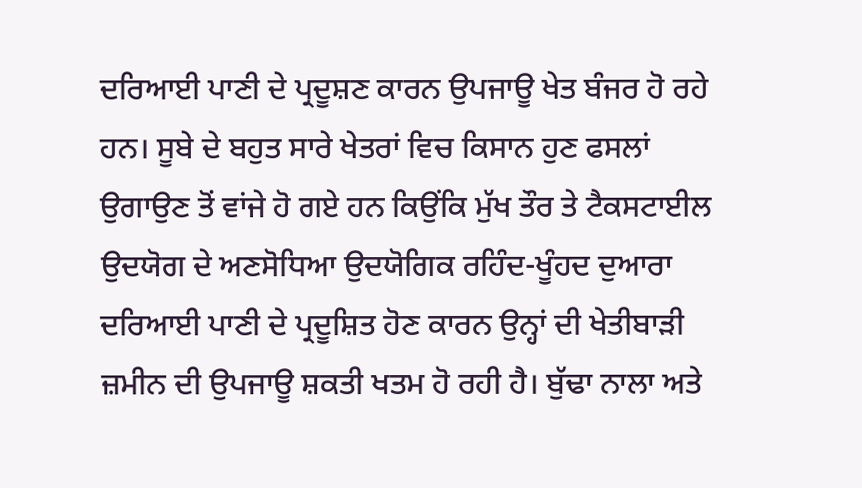ਦਰਿਆਈ ਪਾਣੀ ਦੇ ਪ੍ਰਦੂਸ਼ਣ ਕਾਰਨ ਉਪਜਾਊ ਖੇਤ ਬੰਜਰ ਹੋ ਰਹੇ ਹਨ। ਸੂਬੇ ਦੇ ਬਹੁਤ ਸਾਰੇ ਖੇਤਰਾਂ ਵਿਚ ਕਿਸਾਨ ਹੁਣ ਫਸਲਾਂ ਉਗਾਉਣ ਤੋਂ ਵਾਂਜੇ ਹੋ ਗਏ ਹਨ ਕਿਉਂਕਿ ਮੁੱਖ ਤੌਰ ਤੇ ਟੈਕਸਟਾਈਲ ਉਦਯੋਗ ਦੇ ਅਣਸੋਧਿਆ ਉਦਯੋਗਿਕ ਰਹਿੰਦ-ਖੂੰਹਦ ਦੁਆਰਾ ਦਰਿਆਈ ਪਾਣੀ ਦੇ ਪ੍ਰਦੂਸ਼ਿਤ ਹੋਣ ਕਾਰਨ ਉਨ੍ਹਾਂ ਦੀ ਖੇਤੀਬਾੜੀ ਜ਼ਮੀਨ ਦੀ ਉਪਜਾਊ ਸ਼ਕਤੀ ਖਤਮ ਹੋ ਰਹੀ ਹੈ। ਬੁੱਢਾ ਨਾਲਾ ਅਤੇ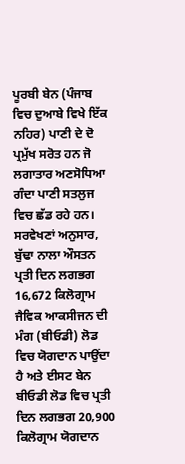ਪੂਰਬੀ ਬੇਨ (ਪੰਜਾਬ ਵਿਚ ਦੁਆਬੇ ਵਿਖੇ ਇੱਕ ਨਹਿਰ) ਪਾਣੀ ਦੇ ਦੋ ਪ੍ਰਮੁੱਖ ਸਰੋਤ ਹਨ ਜੋ ਲਗਾਤਾਰ ਅਣਸੋਧਿਆ ਗੰਦਾ ਪਾਣੀ ਸਤਲੁਜ ਵਿਚ ਛੱਡ ਰਹੇ ਹਨ। ਸਰਵੇਖਣਾਂ ਅਨੁਸਾਰ, ਬੁੱਢਾ ਨਾਲਾ ਔਸਤਨ ਪ੍ਰਤੀ ਦਿਨ ਲਗਭਗ 16,672 ਕਿਲੋਗ੍ਰਾਮ ਜੈਵਿਕ ਆਕਸੀਜਨ ਦੀ ਮੰਗ (ਬੀਓਡੀ) ਲੋਡ ਵਿਚ ਯੋਗਦਾਨ ਪਾਉਂਦਾ ਹੈ ਅਤੇ ਈਸਟ ਬੇਨ ਬੀਓਡੀ ਲੋਡ ਵਿਚ ਪ੍ਰਤੀ ਦਿਨ ਲਗਭਗ 20,900 ਕਿਲੋਗ੍ਰਾਮ ਯੋਗਦਾਨ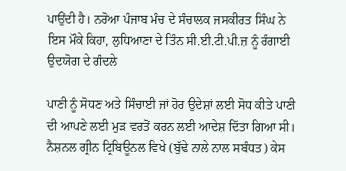ਪਾਉਂਦੀ ਹੈ। ਨਰੋਆ ਪੰਜਾਬ ਮੰਚ ਦੇ ਸੰਚਾਲਕ ਜਸਕੀਰਤ ਸਿੰਘ ਨੇ ਇਸ ਮੌਕੇ ਕਿਹਾ, ਲੁਧਿਆਣਾ ਦੇ ਤਿੰਨ ਸੀ.ਈ.ਟੀ.ਪੀ.ਜ਼ ਨੂੰ ਰੰਗਾਈ ਉਦਯੋਗ ਦੇ ਗੰਦਲੇ

ਪਾਣੀ ਨੂੰ ਸੋਧਣ ਅਤੇ ਸਿੰਚਾਈ ਜਾਂ ਹੋਰ ਉਦੇਸ਼ਾਂ ਲਈ ਸੋਧ ਕੀਤੇ ਪਾਣੀ ਦੀ ਆਪਣੇ ਲਈ ਮੁੜ ਵਰਤੋਂ ਕਰਨ ਲਈ ਆਦੇਸ਼ ਦਿੱਤਾ ਗਿਆ ਸੀ। ਨੈਸ਼ਨਲ ਗ੍ਰੀਨ ਟ੍ਰਿਬਿਊਨਲ ਵਿਖੇ (ਬੁੱਢੇ ਨਾਲੇ ਨਾਲ ਸਬੰਧਤ) ਕੇਸ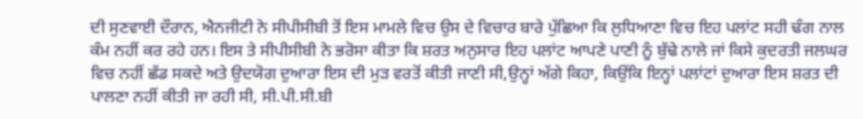ਦੀ ਸੁਣਵਾਈ ਦੌਰਾਨ, ਐਨਜੀਟੀ ਨੇ ਸੀਪੀਸੀਬੀ ਤੋਂ ਇਸ ਮਾਮਲੇ ਵਿਚ ਉਸ ਦੇ ਵਿਚਾਰ ਬਾਰੇ ਪੁੱਛਿਆ ਕਿ ਲੁਧਿਆਣਾ ਵਿਚ ਇਹ ਪਲਾਂਟ ਸਹੀ ਢੰਗ ਨਾਲ ਕੰਮ ਨਹੀਂ ਕਰ ਰਹੇ ਹਨ। ਇਸ ਤੇ ਸੀਪੀਸੀਬੀ ਨੇ ਭਰੋਸਾ ਕੀਤਾ ਕਿ ਸ਼ਰਤ ਅਨੁਸਾਰ ਇਹ ਪਲਾਂਟ ਆਪਣੇ ਪਾਣੀ ਨੂੰ ਬੁੱਢੇ ਨਾਲੇ ਜਾਂ ਕਿਸੇ ਕੁਦਰਤੀ ਜਲਘਰ ਵਿਚ ਨਹੀਂ ਛੱਡ ਸਕਦੇ ਅਤੇ ਉਦਯੋਗ ਦੁਆਰਾ ਇਸ ਦੀ ਮੁੜ ਵਰਤੋਂ ਕੀਤੀ ਜਾਣੀ ਸੀ,ਉਨ੍ਹਾਂ ਅੱਗੇ ਕਿਹਾ, ਕਿਉਂਕਿ ਇਨ੍ਹਾਂ ਪਲਾਂਟਾਂ ਦੁਆਰਾ ਇਸ ਸ਼ਰਤ ਦੀ ਪਾਲਣਾ ਨਹੀਂ ਕੀਤੀ ਜਾ ਰਹੀ ਸੀ, ਸੀ.ਪੀ.ਸੀ.ਬੀ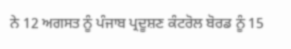ਨੇ 12 ਅਗਸਤ ਨੂੰ ਪੰਜਾਬ ਪ੍ਰਦੂਸ਼ਣ ਕੰਟਰੋਲ ਬੋਰਡ ਨੂੰ 15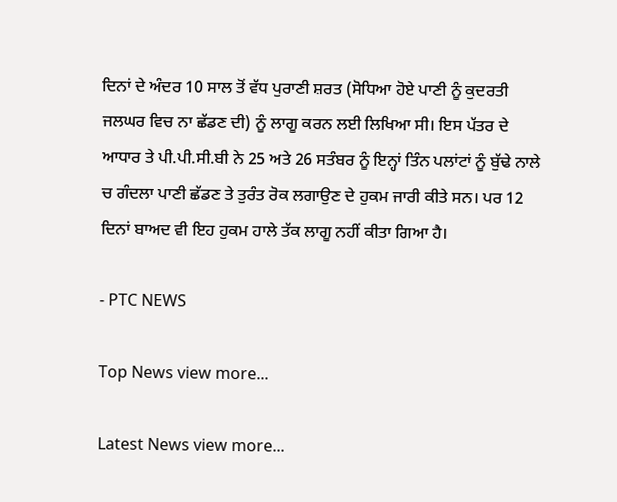ਦਿਨਾਂ ਦੇ ਅੰਦਰ 10 ਸਾਲ ਤੋਂ ਵੱਧ ਪੁਰਾਣੀ ਸ਼ਰਤ (ਸੋਧਿਆ ਹੋਏ ਪਾਣੀ ਨੂੰ ਕੁਦਰਤੀ ਜਲਘਰ ਵਿਚ ਨਾ ਛੱਡਣ ਦੀ) ਨੂੰ ਲਾਗੂ ਕਰਨ ਲਈ ਲਿਖਿਆ ਸੀ। ਇਸ ਪੱਤਰ ਦੇ ਆਧਾਰ ਤੇ ਪੀ.ਪੀ.ਸੀ.ਬੀ ਨੇ 25 ਅਤੇ 26 ਸਤੰਬਰ ਨੂੰ ਇਨ੍ਹਾਂ ਤਿੰਨ ਪਲਾਂਟਾਂ ਨੂੰ ਬੁੱਢੇ ਨਾਲੇ ਚ ਗੰਦਲਾ ਪਾਣੀ ਛੱਡਣ ਤੇ ਤੁਰੰਤ ਰੋਕ ਲਗਾਉਣ ਦੇ ਹੁਕਮ ਜਾਰੀ ਕੀਤੇ ਸਨ। ਪਰ 12 ਦਿਨਾਂ ਬਾਅਦ ਵੀ ਇਹ ਹੁਕਮ ਹਾਲੇ ਤੱਕ ਲਾਗੂ ਨਹੀਂ ਕੀਤਾ ਗਿਆ ਹੈ।

- PTC NEWS

Top News view more...

Latest News view more...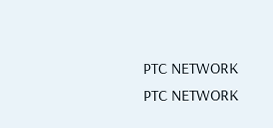PTC NETWORK
PTC NETWORK